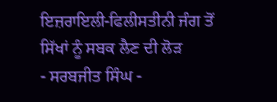ਇਜ਼ਰਾਇਲੀ-ਫਿਲੀਸਤੀਨੀ ਜੰਗ ਤੋਂ ਸਿੱਖਾਂ ਨੂੰ ਸਬਕ ਲੈਣ ਦੀ ਲੋੜ
- ਸਰਬਜੀਤ ਸਿੰਘ -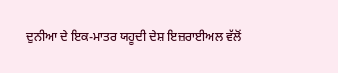ਦੁਨੀਆ ਦੇ ਇਕ-ਮਾਤਰ ਯਹੂਦੀ ਦੇਸ਼ ਇਜ਼ਰਾਈਅਲ ਵੱਲੋਂ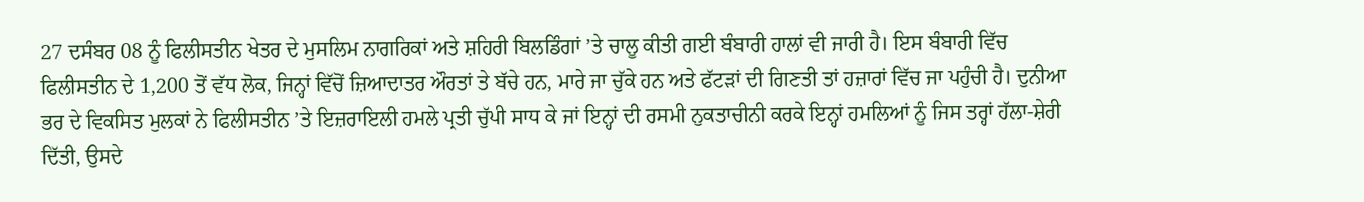27 ਦਸੰਬਰ 08 ਨੂੰ ਫਿਲੀਸਤੀਨ ਖੇਤਰ ਦੇ ਮੁਸਲਿਮ ਨਾਗਰਿਕਾਂ ਅਤੇ ਸ਼ਹਿਰੀ ਬਿਲਡਿੰਗਾਂ ’ਤੇ ਚਾਲੂ ਕੀਤੀ ਗਈ ਬੰਬਾਰੀ ਹਾਲਾਂ ਵੀ ਜਾਰੀ ਹੈ। ਇਸ ਬੰਬਾਰੀ ਵਿੱਚ ਫਿਲੀਸਤੀਨ ਦੇ 1,200 ਤੋਂ ਵੱਧ ਲੋਕ, ਜਿਨ੍ਹਾਂ ਵਿੱਚੋਂ ਜ਼ਿਆਦਾਤਰ ਔਰਤਾਂ ਤੇ ਬੱਚੇ ਹਨ, ਮਾਰੇ ਜਾ ਚੁੱਕੇ ਹਨ ਅਤੇ ਫੱਟੜਾਂ ਦੀ ਗਿਣਤੀ ਤਾਂ ਹਜ਼ਾਰਾਂ ਵਿੱਚ ਜਾ ਪਹੁੰਚੀ ਹੈ। ਦੁਨੀਆ ਭਰ ਦੇ ਵਿਕਸਿਤ ਮੁਲਕਾਂ ਨੇ ਫਿਲੀਸਤੀਨ ’ਤੇ ਇਜ਼ਰਾਇਲੀ ਹਮਲੇ ਪ੍ਰਤੀ ਚੁੱਪੀ ਸਾਧ ਕੇ ਜਾਂ ਇਨ੍ਹਾਂ ਦੀ ਰਸਮੀ ਨੁਕਤਾਚੀਨੀ ਕਰਕੇ ਇਨ੍ਹਾਂ ਹਮਲਿਆਂ ਨੂੰ ਜਿਸ ਤਰ੍ਹਾਂ ਹੱਲਾ-ਸ਼ੇਰੀ ਦਿੱਤੀ, ਉਸਦੇ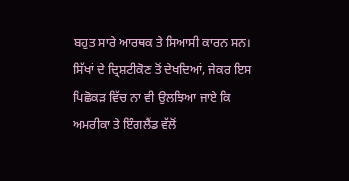ਬਹੁਤ ਸਾਰੇ ਆਰਥਕ ਤੇ ਸਿਆਸੀ ਕਾਰਨ ਸਨ।
ਸਿੱਖਾਂ ਦੇ ਦ੍ਰਿਸ਼ਟੀਕੋਣ ਤੋਂ ਦੇਖਦਿਆਂ, ਜੇਕਰ ਇਸ ਪਿਛੋਕੜ ਵਿੱਚ ਨਾ ਵੀ ਉਲਝਿਆ ਜਾਏ ਕਿ ਅਮਰੀਕਾ ਤੇ ਇੰਗਲੈਂਡ ਵੱਲੋਂ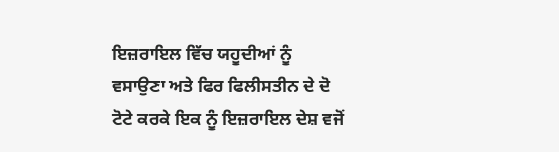ਇਜ਼ਰਾਇਲ ਵਿੱਚ ਯਹੂਦੀਆਂ ਨੂੰ ਵਸਾਉਣਾ ਅਤੇ ਫਿਰ ਫਿਲੀਸਤੀਨ ਦੇ ਦੋ ਟੋਟੇ ਕਰਕੇ ਇਕ ਨੂੰ ਇਜ਼ਰਾਇਲ ਦੇਸ਼ ਵਜੋਂ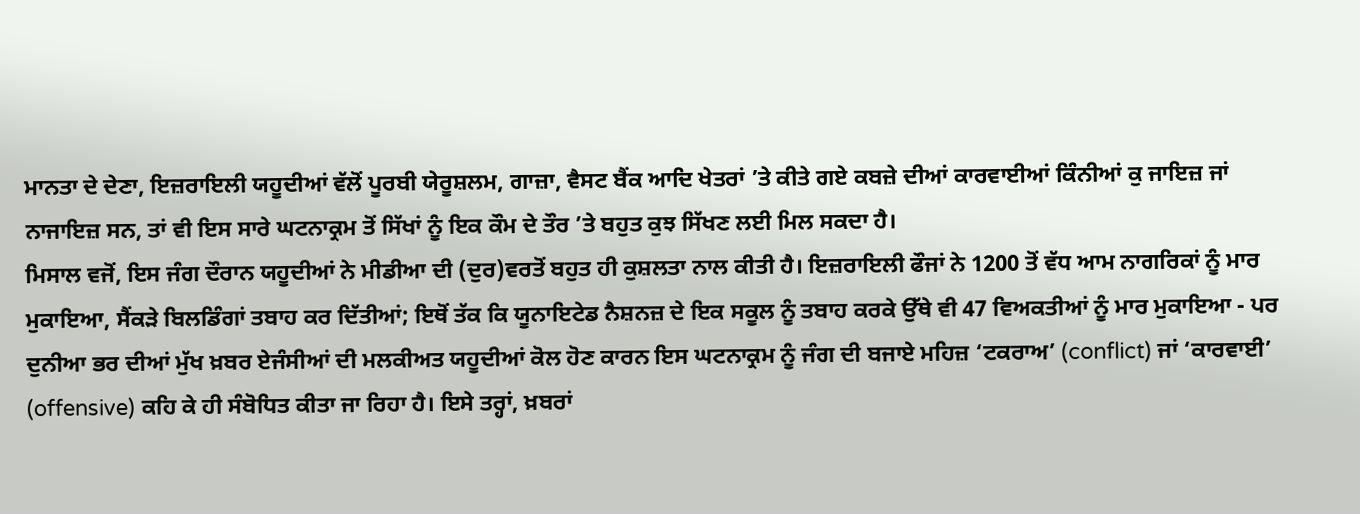ਮਾਨਤਾ ਦੇ ਦੇਣਾ, ਇਜ਼ਰਾਇਲੀ ਯਹੂਦੀਆਂ ਵੱਲੋਂ ਪੂਰਬੀ ਯੇਰੂਸ਼ਲਮ, ਗਾਜ਼ਾ, ਵੈਸਟ ਬੈਂਕ ਆਦਿ ਖੇਤਰਾਂ ’ਤੇ ਕੀਤੇ ਗਏ ਕਬਜ਼ੇ ਦੀਆਂ ਕਾਰਵਾਈਆਂ ਕਿੰਨੀਆਂ ਕੁ ਜਾਇਜ਼ ਜਾਂ ਨਾਜਾਇਜ਼ ਸਨ, ਤਾਂ ਵੀ ਇਸ ਸਾਰੇ ਘਟਨਾਕ੍ਰਮ ਤੋਂ ਸਿੱਖਾਂ ਨੂੰ ਇਕ ਕੌਮ ਦੇ ਤੌਰ ’ਤੇ ਬਹੁਤ ਕੁਝ ਸਿੱਖਣ ਲਈ ਮਿਲ ਸਕਦਾ ਹੈ।
ਮਿਸਾਲ ਵਜੋਂ, ਇਸ ਜੰਗ ਦੌਰਾਨ ਯਹੂਦੀਆਂ ਨੇ ਮੀਡੀਆ ਦੀ (ਦੁਰ)ਵਰਤੋਂ ਬਹੁਤ ਹੀ ਕੁਸ਼ਲਤਾ ਨਾਲ ਕੀਤੀ ਹੈ। ਇਜ਼ਰਾਇਲੀ ਫੌਜਾਂ ਨੇ 1200 ਤੋਂ ਵੱਧ ਆਮ ਨਾਗਰਿਕਾਂ ਨੂੰ ਮਾਰ ਮੁਕਾਇਆ, ਸੈਂਕੜੇ ਬਿਲਡਿੰਗਾਂ ਤਬਾਹ ਕਰ ਦਿੱਤੀਆਂ; ਇਥੋਂ ਤੱਕ ਕਿ ਯੂਨਾਇਟੇਡ ਨੈਸ਼ਨਜ਼ ਦੇ ਇਕ ਸਕੂਲ ਨੂੰ ਤਬਾਹ ਕਰਕੇ ਉੱਥੇ ਵੀ 47 ਵਿਅਕਤੀਆਂ ਨੂੰ ਮਾਰ ਮੁਕਾਇਆ - ਪਰ ਦੁਨੀਆ ਭਰ ਦੀਆਂ ਮੁੱਖ ਖ਼ਬਰ ਏਜੰਸੀਆਂ ਦੀ ਮਲਕੀਅਤ ਯਹੂਦੀਆਂ ਕੋਲ ਹੋਣ ਕਾਰਨ ਇਸ ਘਟਨਾਕ੍ਰਮ ਨੂੰ ਜੰਗ ਦੀ ਬਜਾਏ ਮਹਿਜ਼ ‘ਟਕਰਾਅ’ (conflict) ਜਾਂ ‘ਕਾਰਵਾਈ’ (offensive) ਕਹਿ ਕੇ ਹੀ ਸੰਬੋਧਿਤ ਕੀਤਾ ਜਾ ਰਿਹਾ ਹੈ। ਇਸੇ ਤਰ੍ਹਾਂ, ਖ਼ਬਰਾਂ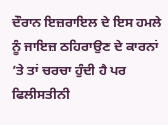ਦੌਰਾਨ ਇਜ਼ਰਾਇਲ ਦੇ ਇਸ ਹਮਲੇ ਨੂੰ ਜਾਇਜ਼ ਠਹਿਰਾਉਣ ਦੇ ਕਾਰਨਾਂ ’ਤੇ ਤਾਂ ਚਰਚਾ ਹੁੰਦੀ ਹੈ ਪਰ ਫਿਲੀਸਤੀਨੀ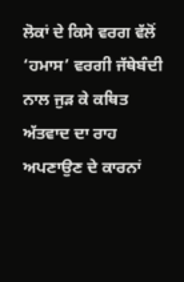ਲੋਕਾਂ ਦੇ ਕਿਸੇ ਵਰਗ ਵੱਲੋਂ ‘ਹਮਾਸ’ ਵਰਗੀ ਜੱਥੇਬੰਦੀ ਨਾਲ ਜੁੜ ਕੇ ਕਥਿਤ ਅੱਤਵਾਦ ਦਾ ਰਾਹ ਅਪਣਾਉਣ ਦੇ ਕਾਰਨਾਂ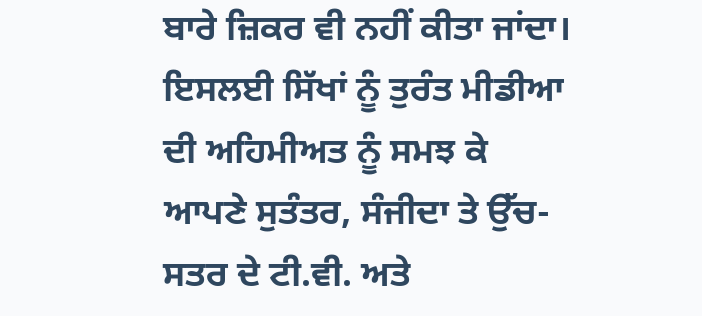ਬਾਰੇ ਜ਼ਿਕਰ ਵੀ ਨਹੀਂ ਕੀਤਾ ਜਾਂਦਾ। ਇਸਲਈ ਸਿੱਖਾਂ ਨੂੰ ਤੁਰੰਤ ਮੀਡੀਆ ਦੀ ਅਹਿਮੀਅਤ ਨੂੰ ਸਮਝ ਕੇ ਆਪਣੇ ਸੁਤੰਤਰ, ਸੰਜੀਦਾ ਤੇ ਉੱਚ-ਸਤਰ ਦੇ ਟੀ.ਵੀ. ਅਤੇ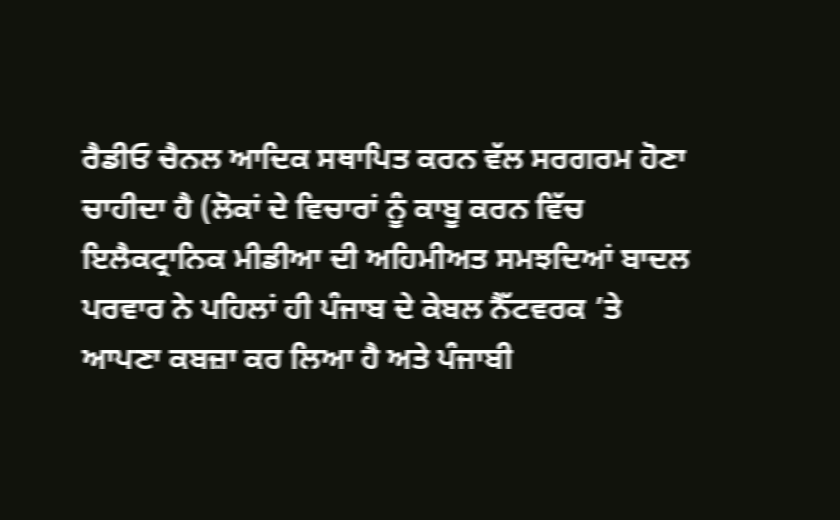ਰੈਡੀਓ ਚੈਨਲ ਆਦਿਕ ਸਥਾਪਿਤ ਕਰਨ ਵੱਲ ਸਰਗਰਮ ਹੋਣਾ ਚਾਹੀਦਾ ਹੈ (ਲੋਕਾਂ ਦੇ ਵਿਚਾਰਾਂ ਨੂੰ ਕਾਬੂ ਕਰਨ ਵਿੱਚ ਇਲੈਕਟ੍ਰਾਨਿਕ ਮੀਡੀਆ ਦੀ ਅਹਿਮੀਅਤ ਸਮਝਦਿਆਂ ਬਾਦਲ ਪਰਵਾਰ ਨੇ ਪਹਿਲਾਂ ਹੀ ਪੰਜਾਬ ਦੇ ਕੇਬਲ ਨੈੱਟਵਰਕ ’ਤੇ ਆਪਣਾ ਕਬਜ਼ਾ ਕਰ ਲਿਆ ਹੈ ਅਤੇ ਪੰਜਾਬੀ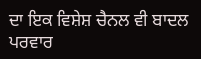ਦਾ ਇਕ ਵਿਸ਼ੇਸ਼ ਚੈਨਲ ਵੀ ਬਾਦਲ ਪਰਵਾਰ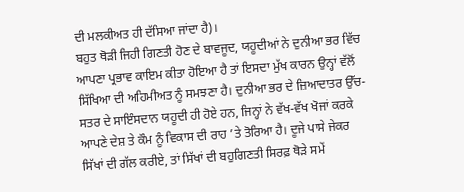ਦੀ ਮਲਕੀਅਤ ਹੀ ਦੱਸਿਆ ਜਾਂਦਾ ਹੈ)।
ਬਹੁਤ ਥੋੜੀ ਜਿਹੀ ਗਿਣਤੀ ਹੋਣ ਦੇ ਬਾਵਜੂਦ, ਯਹੂਦੀਆਂ ਨੇ ਦੁਨੀਆ ਭਰ ਵਿੱਚ ਆਪਣਾ ਪ੍ਰਭਾਵ ਕਾਇਮ ਕੀਤਾ ਹੋਇਆ ਹੈ ਤਾਂ ਇਸਦਾ ਮੁੱਖ ਕਾਰਨ ਉਨ੍ਹਾਂ ਵੱਲੋਂ ਸਿੱਖਿਆ ਦੀ ਅਹਿਮੀਅਤ ਨੂੰ ਸਮਝਣਾ ਹੈ। ਦੁਨੀਆ ਭਰ ਦੇ ਜ਼ਿਆਦਾਤਰ ਉੱਚ-ਸਤਰ ਦੇ ਸਾਇੰਸਦਾਨ ਯਹੂਦੀ ਹੀ ਹੋਏ ਹਨ, ਜਿਨ੍ਹਾਂ ਨੇ ਵੱਖ-ਵੱਖ ਖੋਜਾਂ ਕਰਕੇ ਆਪਣੇ ਦੇਸ਼ ਤੇ ਕੌਮ ਨੂੰ ਵਿਕਾਸ ਦੀ ਰਾਹ ’ਤੇ ਤੋਰਿਆ ਹੈ। ਦੂਜੇ ਪਾਸੇ ਜੇਕਰ ਸਿੱਖਾਂ ਦੀ ਗੱਲ ਕਰੀਏ, ਤਾਂ ਸਿੱਖਾਂ ਦੀ ਬਹੁਗਿਣਤੀ ਸਿਰਫ਼ ਥੋੜੇ ਸਮੇਂ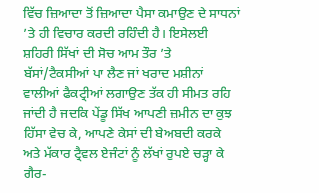ਵਿੱਚ ਜ਼ਿਆਦਾ ਤੋਂ ਜ਼ਿਆਦਾ ਪੈਸਾ ਕਮਾਉਣ ਦੇ ਸਾਧਨਾਂ ’ਤੇ ਹੀ ਵਿਚਾਰ ਕਰਦੀ ਰਹਿੰਦੀ ਹੈ। ਇਸੇਲਈ ਸ਼ਹਿਰੀ ਸਿੱਖਾਂ ਦੀ ਸੋਚ ਆਮ ਤੌਰ ’ਤੇ ਬੱਸਾਂ/ਟੈਕਸੀਆਂ ਪਾ ਲੈਣ ਜਾਂ ਖਰਾਦ ਮਸ਼ੀਨਾਂ ਵਾਲੀਆਂ ਫੈਕਟ੍ਰੀਆਂ ਲਗਾਉਣ ਤੱਕ ਹੀ ਸੀਮਤ ਰਹਿ ਜਾਂਦੀ ਹੈ ਜਦਕਿ ਪੇਂਡੂ ਸਿੱਖ ਆਪਣੀ ਜ਼ਮੀਨ ਦਾ ਕੁਝ ਹਿੱਸਾ ਵੇਚ ਕੇ, ਆਪਣੇ ਕੇਸਾਂ ਦੀ ਬੇਅਬਦੀ ਕਰਕੇ ਅਤੇ ਮੱਕਾਰ ਟ੍ਰੈਵਲ ਏਜੰਟਾਂ ਨੂੰ ਲੱਖਾਂ ਰੁਪਏ ਚੜ੍ਹਾ ਕੇ ਗੈਰ-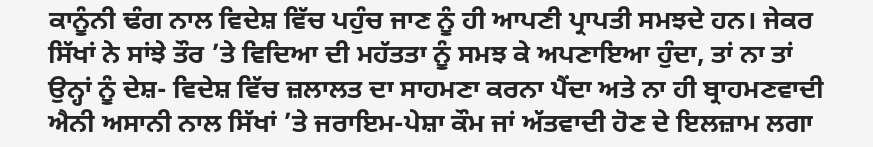ਕਾਨੂੰਨੀ ਢੰਗ ਨਾਲ ਵਿਦੇਸ਼ ਵਿੱਚ ਪਹੁੰਚ ਜਾਣ ਨੂੰ ਹੀ ਆਪਣੀ ਪ੍ਰਾਪਤੀ ਸਮਝਦੇ ਹਨ। ਜੇਕਰ ਸਿੱਖਾਂ ਨੇ ਸਾਂਝੇ ਤੌਰ ’ਤੇ ਵਿਦਿਆ ਦੀ ਮਹੱਤਤਾ ਨੂੰ ਸਮਝ ਕੇ ਅਪਣਾਇਆ ਹੁੰਦਾ, ਤਾਂ ਨਾ ਤਾਂ ਉਨ੍ਹਾਂ ਨੂੰ ਦੇਸ਼- ਵਿਦੇਸ਼ ਵਿੱਚ ਜ਼ਲਾਲਤ ਦਾ ਸਾਹਮਣਾ ਕਰਨਾ ਪੈਂਦਾ ਅਤੇ ਨਾ ਹੀ ਬ੍ਰਾਹਮਣਵਾਦੀ ਐਨੀ ਅਸਾਨੀ ਨਾਲ ਸਿੱਖਾਂ ’ਤੇ ਜਰਾਇਮ-ਪੇਸ਼ਾ ਕੌਮ ਜਾਂ ਅੱਤਵਾਦੀ ਹੋਣ ਦੇ ਇਲਜ਼ਾਮ ਲਗਾ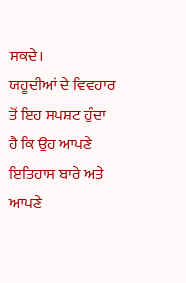ਸਕਦੇ।
ਯਹੂਦੀਆਂ ਦੇ ਵਿਵਹਾਰ ਤੋਂ ਇਹ ਸਪਸ਼ਟ ਹੁੰਦਾ ਹੈ ਕਿ ਉਹ ਆਪਣੇ ਇਤਿਹਾਸ ਬਾਰੇ ਅਤੇ ਆਪਣੇ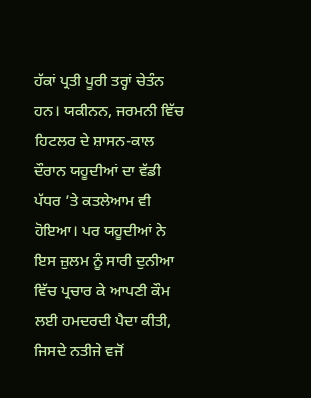ਹੱਕਾਂ ਪ੍ਰਤੀ ਪੂਰੀ ਤਰ੍ਹਾਂ ਚੇਤੰਨ ਹਨ। ਯਕੀਨਨ, ਜਰਮਨੀ ਵਿੱਚ ਹਿਟਲਰ ਦੇ ਸ਼ਾਸਨ-ਕਾਲ ਦੌਰਾਨ ਯਹੂਦੀਆਂ ਦਾ ਵੱਡੀ ਪੱਧਰ ’ਤੇ ਕਤਲੇਆਮ ਵੀ ਹੋਇਆ। ਪਰ ਯਹੂਦੀਆਂ ਨੇ ਇਸ ਜ਼ੁਲਮ ਨੂੰ ਸਾਰੀ ਦੁਨੀਆ ਵਿੱਚ ਪ੍ਰਚਾਰ ਕੇ ਆਪਣੀ ਕੌਮ ਲਈ ਹਮਦਰਦੀ ਪੈਦਾ ਕੀਤੀ, ਜਿਸਦੇ ਨਤੀਜੇ ਵਜੋਂ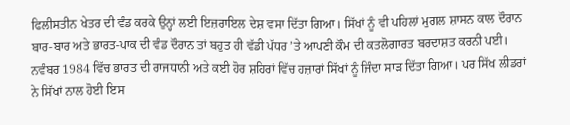ਫਿਲੀਸਤੀਨ ਖੇਤਰ ਦੀ ਵੰਡ ਕਰਕੇ ਉਨ੍ਹਾਂ ਲਈ ਇਜ਼ਰਾਇਲ ਦੇਸ਼ ਵਸਾ ਦਿੱਤਾ ਗਿਆ। ਸਿੱਖਾਂ ਨੂੰ ਵੀ ਪਹਿਲਾਂ ਮੁਗਲ ਸ਼ਾਸਨ ਕਾਲ ਦੌਰਾਨ ਬਾਰ-ਬਾਰ ਅਤੇ ਭਾਰਤ-ਪਾਕ ਦੀ ਵੰਡ ਦੌਰਾਨ ਤਾਂ ਬਹੁਤ ਹੀ ਵੱਡੀ ਪੱਧਰ ’ਤੇ ਆਪਣੀ ਕੌਮ ਦੀ ਕਤਲੋਗਾਰਤ ਬਰਦਾਸ਼ਤ ਕਰਨੀ ਪਈ। ਨਵੰਬਰ 1984 ਵਿੱਚ ਭਾਰਤ ਦੀ ਰਾਜਧਾਨੀ ਅਤੇ ਕਈ ਹੋਰ ਸ਼ਹਿਰਾਂ ਵਿੱਚ ਹਜ਼ਾਰਾਂ ਸਿੱਖਾਂ ਨੂੰ ਜਿੰਦਾ ਸਾੜ ਦਿੱਤਾ ਗਿਆ। ਪਰ ਸਿੱਖ ਲੀਡਰਾਂ ਨੇ ਸਿੱਖਾਂ ਨਾਲ ਹੋਈ ਇਸ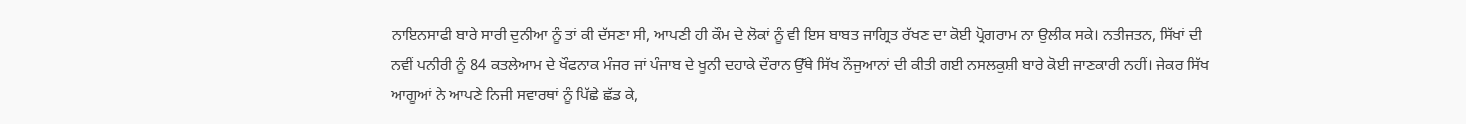ਨਾਇਨਸਾਫੀ ਬਾਰੇ ਸਾਰੀ ਦੁਨੀਆ ਨੂੰ ਤਾਂ ਕੀ ਦੱਸਣਾ ਸੀ, ਆਪਣੀ ਹੀ ਕੌਮ ਦੇ ਲੋਕਾਂ ਨੂੰ ਵੀ ਇਸ ਬਾਬਤ ਜਾਗ੍ਰਿਤ ਰੱਖਣ ਦਾ ਕੋਈ ਪ੍ਰੋਗਰਾਮ ਨਾ ਉਲੀਕ ਸਕੇ। ਨਤੀਜਤਨ, ਸਿੱਖਾਂ ਦੀ ਨਵੀਂ ਪਨੀਰੀ ਨੂੰ 84 ਕਤਲੇਆਮ ਦੇ ਖੌਫਨਾਕ ਮੰਜਰ ਜਾਂ ਪੰਜਾਬ ਦੇ ਖੂਨੀ ਦਹਾਕੇ ਦੌਰਾਨ ਉੱਥੇ ਸਿੱਖ ਨੌਜੁਆਨਾਂ ਦੀ ਕੀਤੀ ਗਈ ਨਸਲਕੁਸ਼ੀ ਬਾਰੇ ਕੋਈ ਜਾਣਕਾਰੀ ਨਹੀਂ। ਜੇਕਰ ਸਿੱਖ ਆਗੂਆਂ ਨੇ ਆਪਣੇ ਨਿਜੀ ਸਵਾਰਥਾਂ ਨੂੰ ਪਿੱਛੇ ਛੱਡ ਕੇ,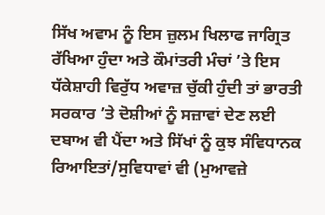ਸਿੱਖ ਅਵਾਮ ਨੂੰ ਇਸ ਜ਼ੁਲਮ ਖਿਲਾਫ ਜਾਗ੍ਰਿਤ ਰੱਖਿਆ ਹੁੰਦਾ ਅਤੇ ਕੌਮਾਂਤਰੀ ਮੰਚਾਂ ’ਤੇ ਇਸ ਧੱਕੇਸ਼ਾਹੀ ਵਿਰੁੱਧ ਅਵਾਜ਼ ਚੁੱਕੀ ਹੁੰਦੀ ਤਾਂ ਭਾਰਤੀ ਸਰਕਾਰ ’ਤੇ ਦੋਸ਼ੀਆਂ ਨੂੰ ਸਜ਼ਾਵਾਂ ਦੇਣ ਲਈ ਦਬਾਅ ਵੀ ਪੈਂਦਾ ਅਤੇ ਸਿੱਖਾਂ ਨੂੰ ਕੁਝ ਸੰਵਿਧਾਨਕ ਰਿਆਇਤਾਂ/ਸੁਵਿਧਾਵਾਂ ਵੀ (ਮੁਆਵਜ਼ੇ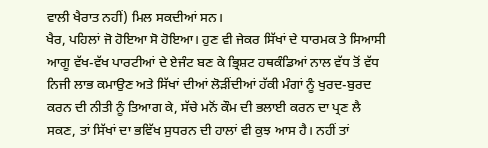ਵਾਲੀ ਖੈਰਾਤ ਨਹੀਂ) ਮਿਲ ਸਕਦੀਆਂ ਸਨ।
ਖੈਰ, ਪਹਿਲਾਂ ਜੋ ਹੋਇਆ ਸੋ ਹੋਇਆ। ਹੁਣ ਵੀ ਜੇਕਰ ਸਿੱਖਾਂ ਦੇ ਧਾਰਮਕ ਤੇ ਸਿਆਸੀ ਆਗੂ ਵੱਖ-ਵੱਖ ਪਾਰਟੀਆਂ ਦੇ ਏਜੰਟ ਬਣ ਕੇ ਭ੍ਰਿਸ਼ਟ ਹਥਕੰਡਿਆਂ ਨਾਲ ਵੱਧ ਤੋਂ ਵੱਧ ਨਿਜੀ ਲਾਭ ਕਮਾਉਣ ਅਤੇ ਸਿੱਖਾਂ ਦੀਆਂ ਲੋੜੀਂਦੀਆਂ ਹੱਕੀ ਮੰਗਾਂ ਨੂੰ ਖੁਰਦ-ਬੁਰਦ ਕਰਨ ਦੀ ਨੀਤੀ ਨੂੰ ਤਿਆਗ ਕੇ, ਸੱਚੇ ਮਨੋਂ ਕੌਮ ਦੀ ਭਲਾਈ ਕਰਨ ਦਾ ਪ੍ਰਣ ਲੈ ਸਕਣ, ਤਾਂ ਸਿੱਖਾਂ ਦਾ ਭਵਿੱਖ ਸੁਧਰਨ ਦੀ ਹਾਲਾਂ ਵੀ ਕੁਝ ਆਸ ਹੈ। ਨਹੀਂ ਤਾਂ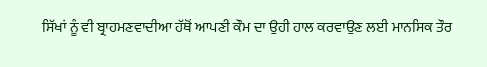ਸਿੱਖਾਂ ਨੂੰ ਵੀ ਬ੍ਰਾਹਮਣਵਾਦੀਆ ਹੱਥੋਂ ਆਪਣੀ ਕੌਮ ਦਾ ਉਹੀ ਹਾਲ ਕਰਵਾਉਣ ਲਈ ਮਾਨਸਿਕ ਤੌਰ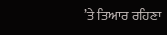’ਤੇ ਤਿਆਰ ਰਹਿਣਾ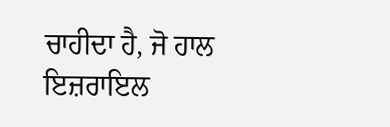ਚਾਹੀਦਾ ਹੈ, ਜੋ ਹਾਲ ਇਜ਼ਰਾਇਲ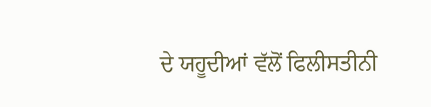ਦੇ ਯਹੂਦੀਆਂ ਵੱਲੋਂ ਫਿਲੀਸਤੀਨੀ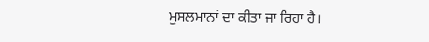ਮੁਸਲਮਾਨਾਂ ਦਾ ਕੀਤਾ ਜਾ ਰਿਹਾ ਹੈ।